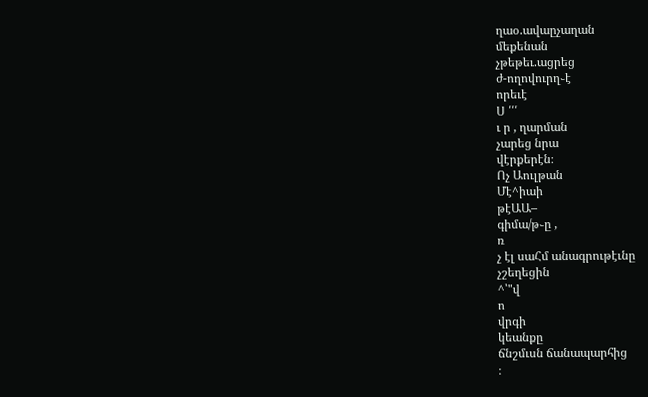ղաօ.ավաըչաղան
մեքենան
չթեթեւ.ացրեց
ժ-ողովուրղ֊է
որեւէ
Ս ՛՛՛
ւ ր , ղարման
չարեց նրա
վէրքերէն։
Ոչ Աուլթան
Մէ^իաի
թէԱԱ–
գիմա/թ֊ը ,
ռ
չ էլ սաՀմ անագրութէւնը
չշեղեցին
^՝"վ
ո
վրգի
կեանքը
ճնշմւսն ճանապարհից
։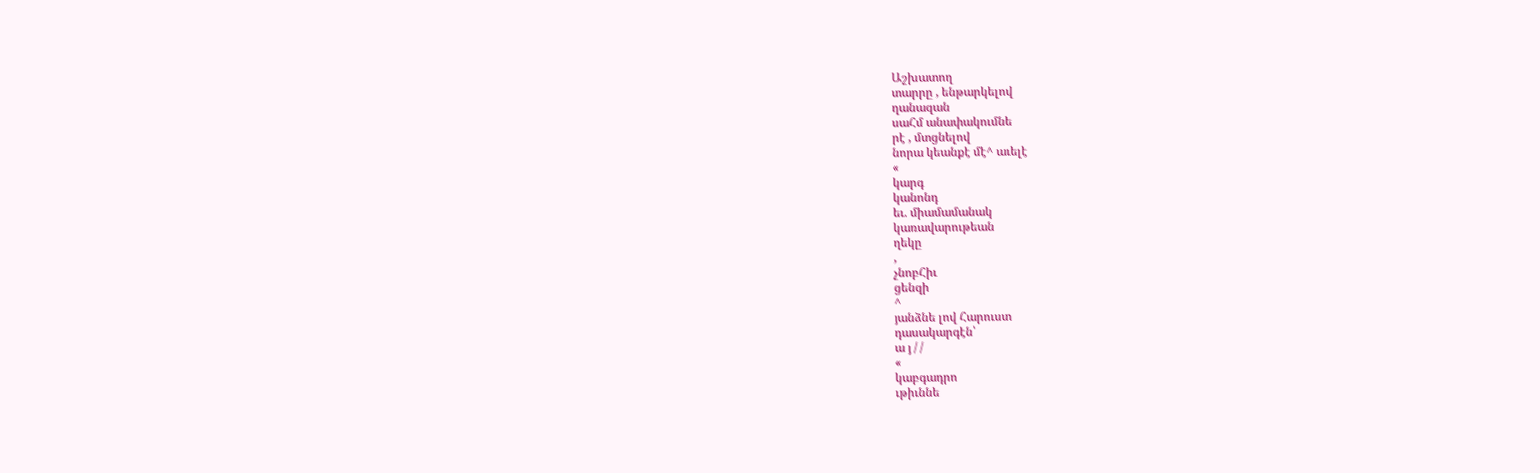Աշխատող
տարրը , ենթարկելով
ղանազան
սաՀմ անափակումնե
րէ , մտցնելով
նորա կեանքէ մէ^ աւելէ
«
կարգ
կանոնդ
եւ. միամամանակ
կառավարութեան
ղեկը
,
չնոբՀիւ
ցենզի
^
յանձնե լով Հարուստ
դասակարգէն՝
ա յ / /
«
կաբգադրո
ւթիւննե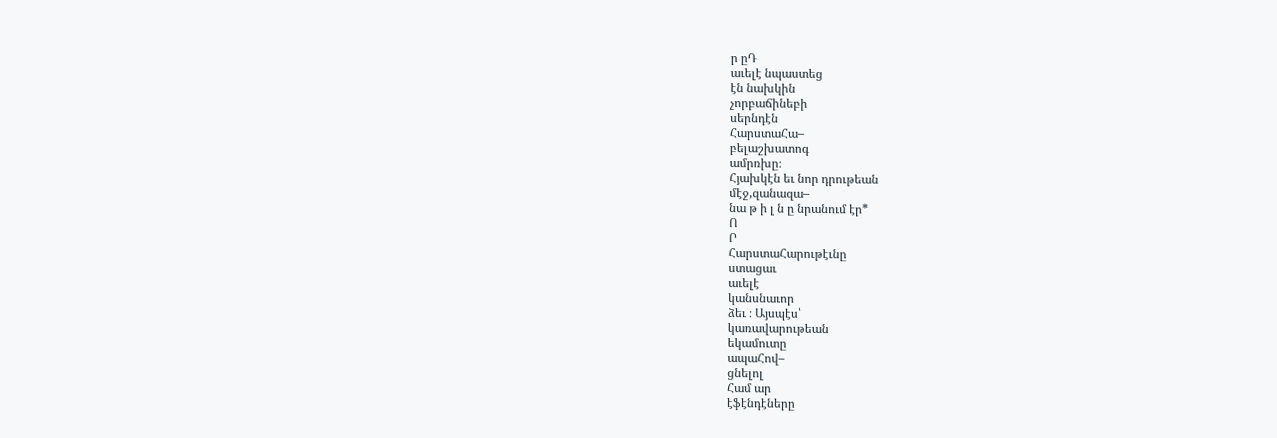ր ըԴ
աւելէ նպաստեց
էն նախկին
չորբաճինեբի
սերնդէն
ՀարստաՀա–
բելաշխատոգ
ամրռխը։
Հյախկէն եւ նոր դրութեան
մէջ,զանազա–
նա թ ի լ ն ը նրանում էր*
Ո
Ր
ՀարստաՀարութէւնը
ստացաւ
աւելէ
կանսնաւոր
ձեւ ։ Այսպէս՝
կառավարութեան
եկամուտը
ապաՀով–
ցնելոլ
Համ ար
էֆէնդէները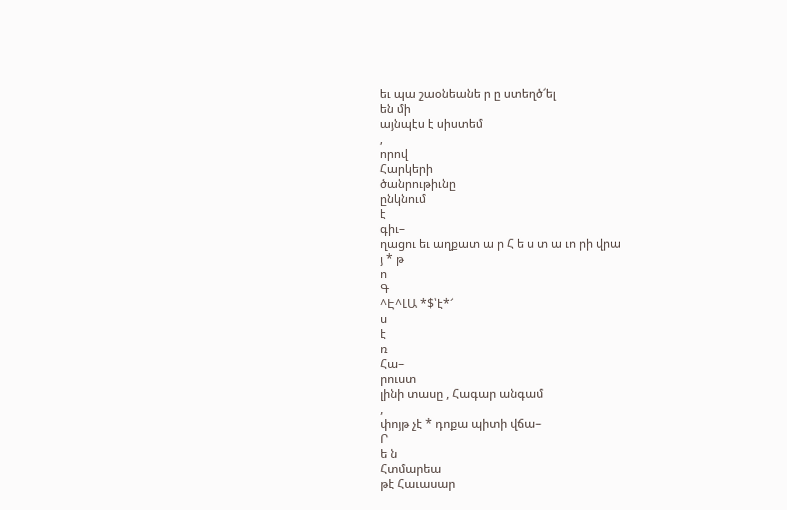եւ պա շաօնեանե ր ը ստեղծ՜ել
են մի
այնպէս է սիստեմ
,
որով
Հարկերի
ծանրութիւնը
ընկնում
է
գիւ–
ղացու եւ աղքատ ա ր Հ ե ս տ ա ւո րի վրա
յ * թ
ո
Գ
^Է^ԼԱ *$՝է*՜
ս
է
ռ
Հա–
րուստ
լինի տասը , Հագար անգամ
,
փոյթ չէ * դոքա պիտի վճա–
Ր
ե ն
Հտմարեա
թէ Հաւասար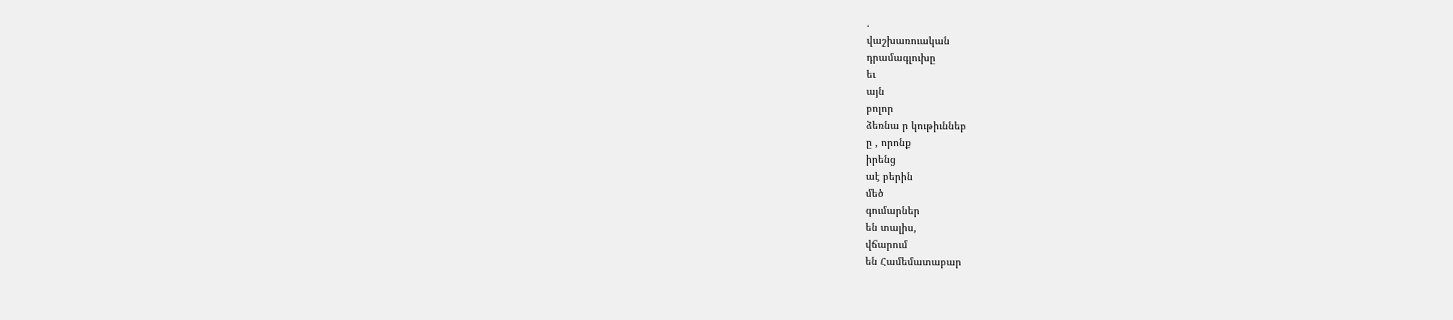.
վաշխառուական
դրամագլուխը
եւ
այն
բոլոր
ձեռնա ր կութիւննեբ
ը , որոնք
իրենց
աէ բերին
մեծ
գումարներ
են տալիս,
վճարում
են Համեմատաբար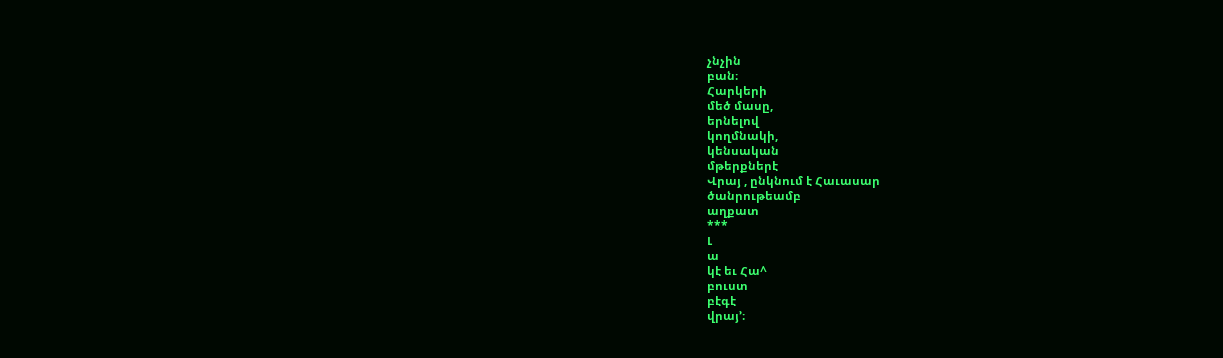չնչին
բան։
Հարկերի
մեծ մասը,
երնելով
կողմնակի,
կենսական
մթերքներէ
Վրայ , ընկնում է Հաւասար
ծանրութեամբ
աղքատ
***
Լ
ա
կէ եւ Հա^
բուստ
բէգէ
վրայ՚։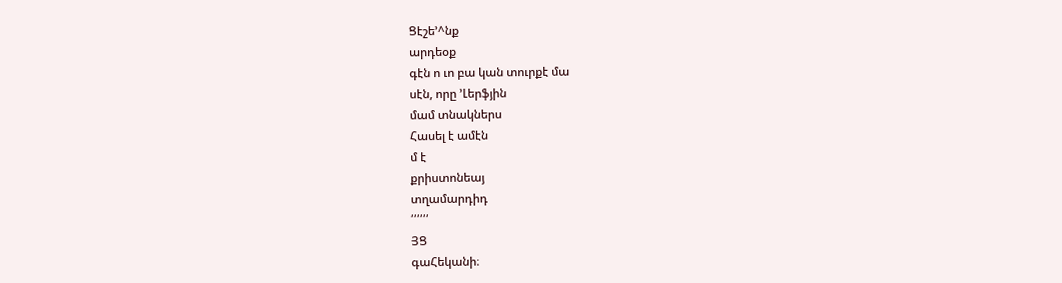Ցէշե՚^նք
արդեօք
գէն ո ւո բա կան տուրքէ մա
սէն, որը ՚Լերֆյին
մամ տնակներս
Հասել է ամէն
մ է
քրիստոնեայ
տղամարդիդ
՛՛՛՛՛՛
ՅՑ
գաՀեկանի։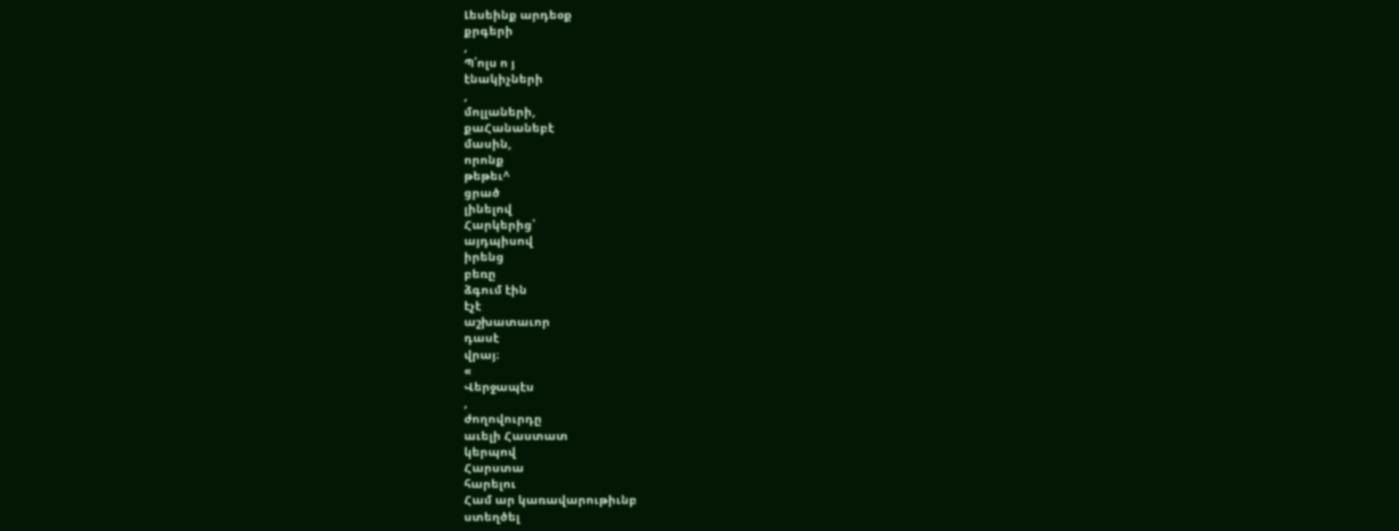Լեսեինք արդեօք
քրգերի
,
Պ՛ոլս ո յ
էնակիչների
,
մոլլաների,
քաՀանանեբէ
մասին,
որոնք
թեթեւ^
ցրած
լինելով
Հարկերից՝
այդպիսով
իրենց
բեռը
ձգում էին
էչէ
աշխատաւոր
դասէ
վրայ։
«
Վերջապէս
,
ժողովուրդը
աւելի Հաստատ
կերպով
Հարստա
հարելու
Համ ար կառավարութիւնբ
ստեղծել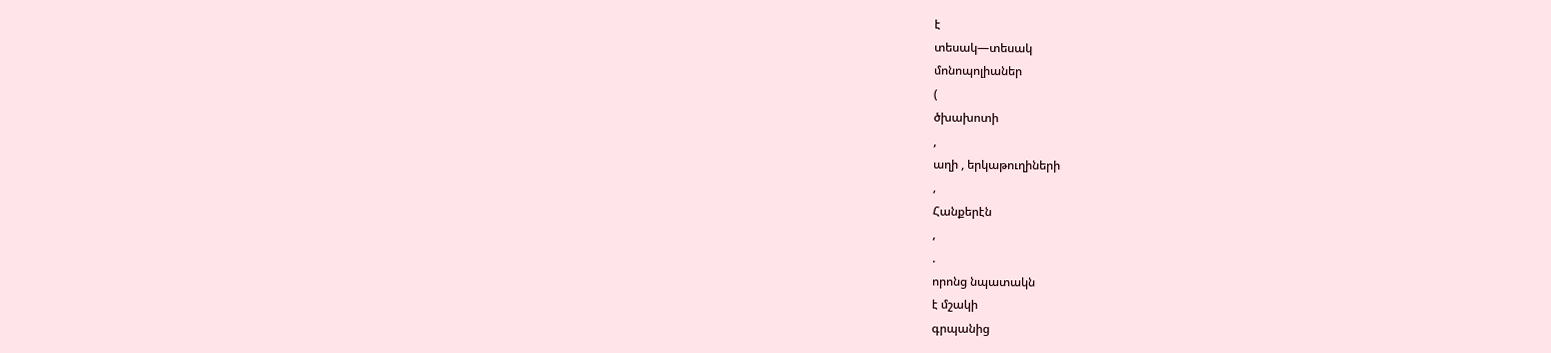է
տեսակ—տեսակ
մոնոպոլիաներ
(
ծխախոտի
,
աղի , երկաթուղիների
,
Հանքերէն
,
.
որոնց նպատակն
է մշակի
գրպանից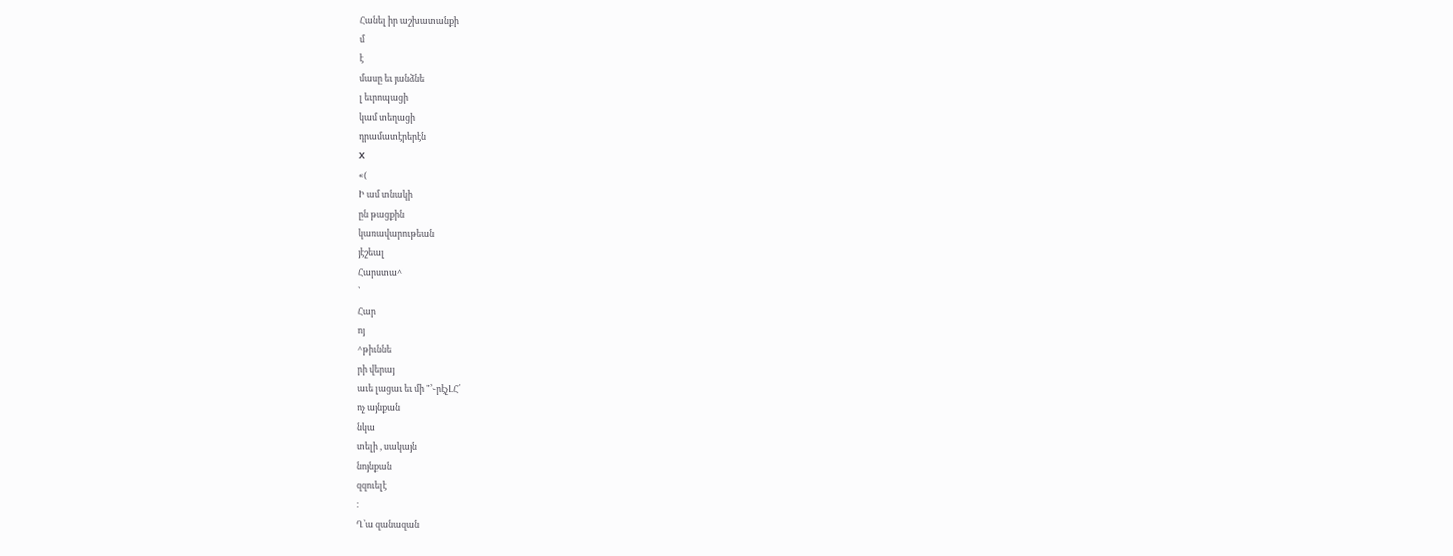Հանել իր աշխատանքի
մ
է
մասը եւ յանձնե
լ եւրոպացի
կամ տեղացի
դրամատէրերէն
X
«(
Ի ամ տնակի
ըն թացքին
կառավարութեան
յէշեալ
Հարստա^
՝
Հար
ոյ
^թիւննե
րի վերայ
աւե լացաւ եւ մի "՚֊րէչԼՀ՛
ոչ այնքան
նկա
տելի , սակայն
նոյնքան
զզուելէ
։
Ղ՝ա զանազան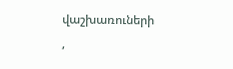վաշխառուների
,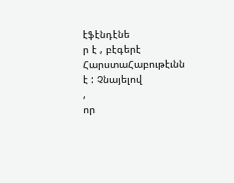էֆէնդէնե
ր է , բէգերէ
ՀարստաՀաբութէւնն
է : Չնայելով
,
որ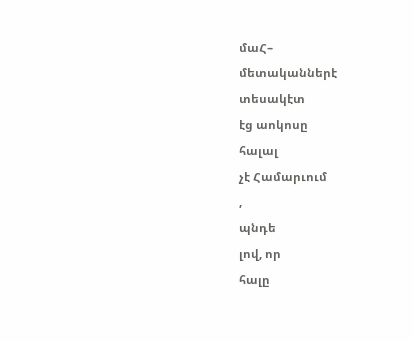մաՀ–
մետականներէ
տեսակէտ
էց աոկոսը
հալալ
չէ Համարւում
,
պնդե
լով, որ
հալը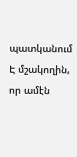պատկանում Է մշակողին,
որ ամէն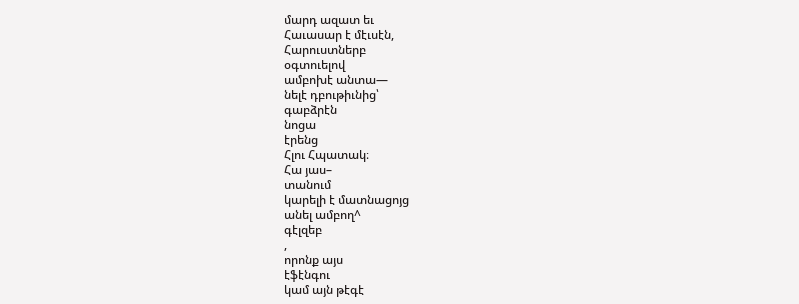մարդ ազատ եւ
Հաւասար է մէւսէն,
Հարուստներբ
օգտուելով
ամբոխէ անտա—
նելէ դբութիւնից՝
գաբձրէն
նոցա
էրենց
Հլու Հպատակ։
Հա յաս–
տանում
կարելի է մատնացոյց
անել ամբող^
գէլզեբ
,
որոնք այս
էֆէնգու
կամ այն թէգէ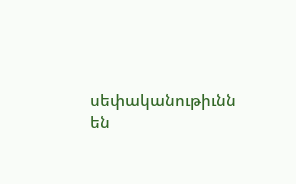սեփականութիւնն
են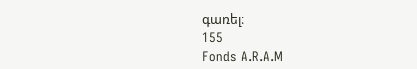գառել։
155
Fonds A.R.A.M